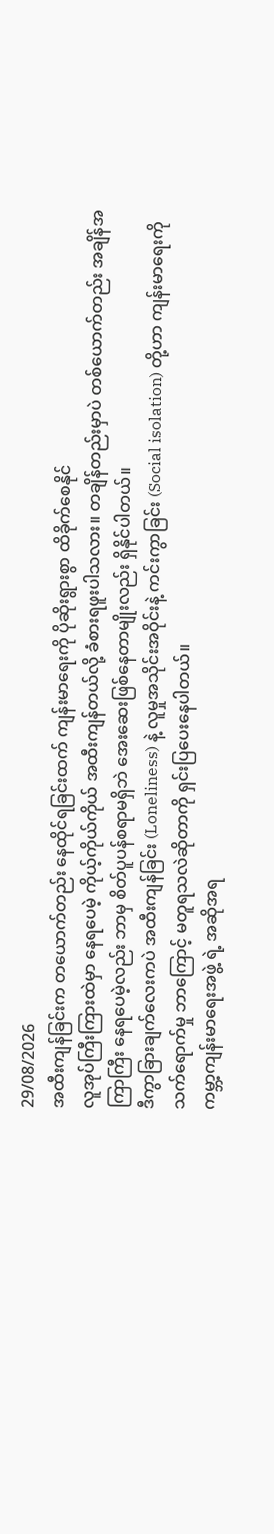29/08/2026
အထီးကျန်ခြင်းက တယောက်တည်း နေထိုင်ရခြင်းထက် ကျန်းမာရေးကို ပိုဆိုးရွားစွာ ထိခိုက်စေနိုင်
လူအုပ်ကြီးကြားထဲမှာ နေရပေမဲ့ ကိုယ့်ကိုယ်ကိုယ် အထီးကျန်တယ်လို့ ခံစားရဖူးပါသလား။ တချိန်တည်းမှာပဲ တစ်ယောက်တည်း အချိန်အကြာကြီး နေရပေမဲ့လည်း ဘာမှ စိတ်ပူပန်စရာမရှိဘဲ အေးဆေးဖြစ်နေတာမျိုးလည်း ရှိနိုင်ပါတယ်။
ဒီကွာခြားချက်လေးကပဲ အထီးကျန်ခြင်း (Loneliness) နဲ့ လူမှုအသိုင်းအဝိုင်းနဲ့ ကင်းကွာခြင်း (Social isolation) တို့ဟာ ကျန်းမာရေးကို သက်ရောက်မှု ဘာကြောင့် မတူရသလဲဆိုတာကို ရှင်းပြပေးနေပါတယ်။
ကမ္ဘာ့ကျန်းမာရေးအဖွဲ့ ရဲ့ အဆိုအရ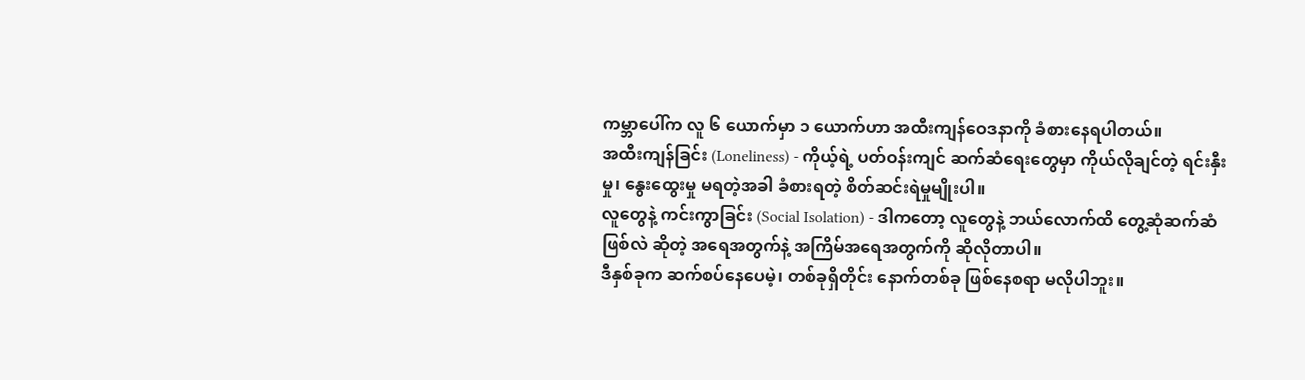ကမ္ဘာပေါ်က လူ ၆ ယောက်မှာ ၁ ယောက်ဟာ အထီးကျန်ဝေဒနာကို ခံစားနေရပါတယ်။
အထီးကျန်ခြင်း (Loneliness) - ကိုယ့်ရဲ့ ပတ်ဝန်းကျင် ဆက်ဆံရေးတွေမှာ ကိုယ်လိုချင်တဲ့ ရင်းနှီးမှု၊ နွေးထွေးမှု မရတဲ့အခါ ခံစားရတဲ့ စိတ်ဆင်းရဲမှုမျိုးပါ။
လူတွေနဲ့ ကင်းကွာခြင်း (Social Isolation) - ဒါကတော့ လူတွေနဲ့ ဘယ်လောက်ထိ တွေ့ဆုံဆက်ဆံဖြစ်လဲ ဆိုတဲ့ အရေအတွက်နဲ့ အကြိမ်အရေအတွက်ကို ဆိုလိုတာပါ။
ဒီနှစ်ခုက ဆက်စပ်နေပေမဲ့၊ တစ်ခုရှိတိုင်း နောက်တစ်ခု ဖြစ်နေစရာ မလိုပါဘူး။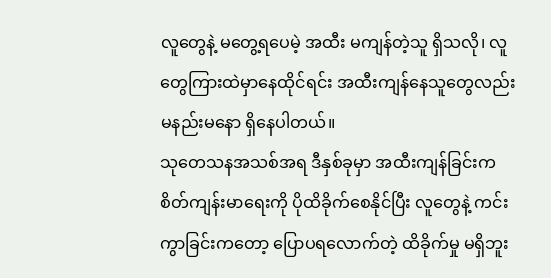လူတွေနဲ့ မတွေ့ရပေမဲ့ အထီး မကျန်တဲ့သူ ရှိသလို၊ လူတွေကြားထဲမှာနေထိုင်ရင်း အထီးကျန်နေသူတွေလည်း မနည်းမနော ရှိနေပါတယ်။
သုတေသနအသစ်အရ ဒီနှစ်ခုမှာ အထီးကျန်ခြင်းက စိတ်ကျန်းမာရေးကို ပိုထိခိုက်စေနိုင်ပြီး လူတွေနဲ့ ကင်းကွာခြင်းကတော့ ပြောပရလောက်တဲ့ ထိခိုက်မှု မရှိဘူး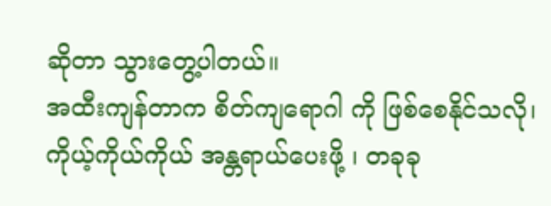ဆိုတာ သွားတွေ့ပါတယ်။
အထီးကျန်တာက စိတ်ကျရောဂါ ကို ဖြစ်စေနိုင်သလို၊ ကိုယ့်ကိုယ်ကိုယ် အန္တရာယ်ပေးဖို့ ၊ တခုခု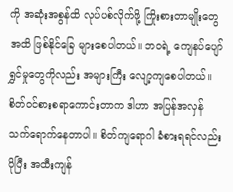ကို အဆုံးအစွန်ထိ လုပ်ပစ်လိုက်ဖို့ ကြိုးစားတာမျိုးတွေအထိ ဖြစ်နိုင်ခြေ များစေပါတယ်။ ဘဝရဲ့ ကျေနပ်ပျော်ရွှင်မှုတွေကိုလည်း အများကြီး လျော့ကျစေပါတယ်။
စိတ်ဝင်စားစရာကောင်းတာက ဒါဟာ အပြန်အလှန် သက်ရောက်နေတာပါ။ စိတ်ကျရောဂါ ခံစားရရင်လည်း ပိုပြီး အထီးကျန်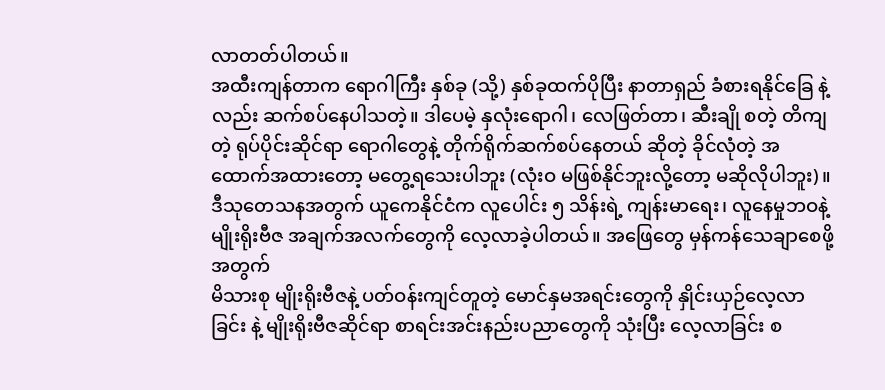လာတတ်ပါတယ်။
အထီးကျန်တာက ရောဂါကြီး နှစ်ခု (သို့) နှစ်ခုထက်ပိုပြီး နာတာရှည် ခံစားရနိုင်ခြေ နဲ့လည်း ဆက်စပ်နေပါသတဲ့။ ဒါပေမဲ့ နှလုံးရောဂါ၊ လေဖြတ်တာ၊ ဆီးချို စတဲ့ တိကျတဲ့ ရုပ်ပိုင်းဆိုင်ရာ ရောဂါတွေနဲ့ တိုက်ရိုက်ဆက်စပ်နေတယ် ဆိုတဲ့ ခိုင်လုံတဲ့ အထောက်အထားတော့ မတွေ့ရသေးပါဘူး (လုံးဝ မဖြစ်နိုင်ဘူးလို့တော့ မဆိုလိုပါဘူး)။
ဒီသုတေသနအတွက် ယူကေနိုင်ငံက လူပေါင်း ၅ သိန်းရဲ့ ကျန်းမာရေး၊ လူနေမှုဘဝနဲ့ မျိုးရိုးဗီဇ အချက်အလက်တွေကို လေ့လာခဲ့ပါတယ်။ အဖြေတွေ မှန်ကန်သေချာစေဖို့အတွက်
မိသားစု မျိုးရိုးဗီဇနဲ့ ပတ်ဝန်းကျင်တူတဲ့ မောင်နှမအရင်းတွေကို နှိုင်းယှဉ်လေ့လာခြင်း နဲ့ မျိုးရိုးဗီဇဆိုင်ရာ စာရင်းအင်းနည်းပညာတွေကို သုံးပြီး လေ့လာခြင်း စ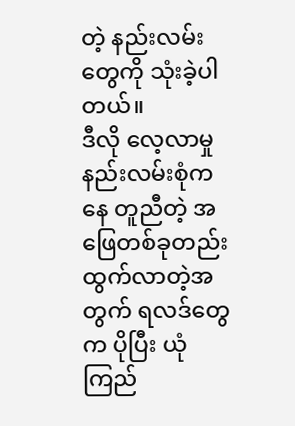တဲ့ နည်းလမ်းတွေကို သုံးခဲ့ပါတယ်။
ဒီလို လေ့လာမှု နည်းလမ်းစုံကနေ တူညီတဲ့ အဖြေတစ်ခုတည်း ထွက်လာတဲ့အတွက် ရလဒ်တွေက ပိုပြီး ယုံကြည်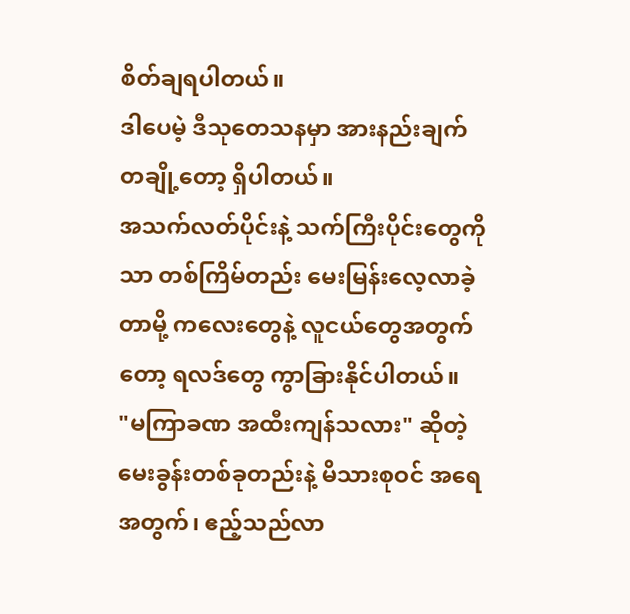စိတ်ချရပါတယ်။
ဒါပေမဲ့ ဒီသုတေသနမှာ အားနည်းချက် တချို့တော့ ရှိပါတယ်။
အသက်လတ်ပိုင်းနဲ့ သက်ကြီးပိုင်းတွေကိုသာ တစ်ကြိမ်တည်း မေးမြန်းလေ့လာခဲ့တာမို့ ကလေးတွေနဲ့ လူငယ်တွေအတွက်တော့ ရလဒ်တွေ ကွာခြားနိုင်ပါတယ်။
"မကြာခဏ အထီးကျန်သလား" ဆိုတဲ့ မေးခွန်းတစ်ခုတည်းနဲ့ မိသားစုဝင် အရေအတွက်၊ ဧည့်သည်လာ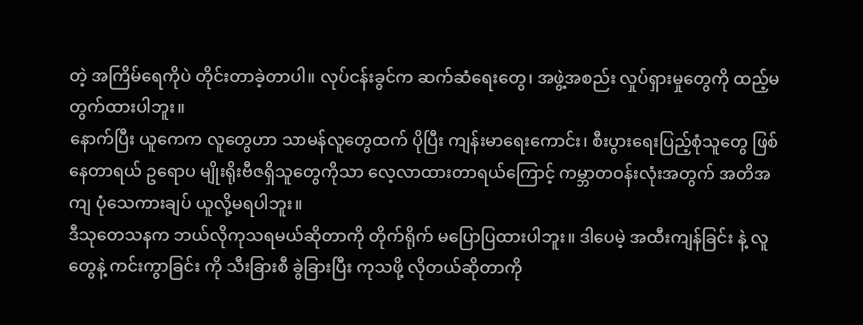တဲ့ အကြိမ်ရေကိုပဲ တိုင်းတာခဲ့တာပါ။ လုပ်ငန်းခွင်က ဆက်ဆံရေးတွေ၊ အဖွဲ့အစည်း လှုပ်ရှားမှုတွေကို ထည့်မတွက်ထားပါဘူး။
နောက်ပြီး ယူကေက လူတွေဟာ သာမန်လူတွေထက် ပိုပြီး ကျန်းမာရေးကောင်း၊ စီးပွားရေးပြည့်စုံသူတွေ ဖြစ်နေတာရယ် ဥရောပ မျိုးရိုးဗီဇရှိသူတွေကိုသာ လေ့လာထားတာရယ်ကြောင့် ကမ္ဘာတဝန်းလုံးအတွက် အတိအကျ ပုံသေကားချပ် ယူလို့မရပါဘူး။
ဒီသုတေသနက ဘယ်လိုကုသရမယ်ဆိုတာကို တိုက်ရိုက် မပြောပြထားပါဘူး။ ဒါပေမဲ့ အထီးကျန်ခြင်း နဲ့ လူတွေနဲ့ ကင်းကွာခြင်း ကို သီးခြားစီ ခွဲခြားပြီး ကုသဖို့ လိုတယ်ဆိုတာကို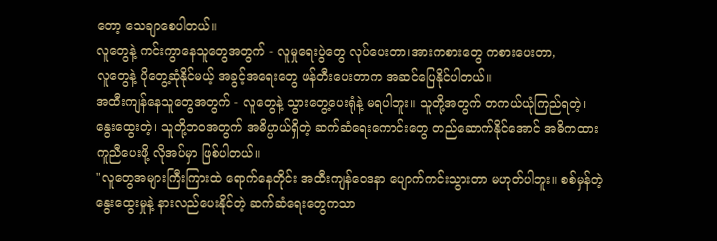တော့ သေချာစေပါတယ်။
လူတွေနဲ့ ကင်းကွာနေသူတွေအတွက် - လူမှုရေးပွဲတွေ လုပ်ပေးတာ၊အားကစားတွေ ကစားပေးတာ,
လူတွေနဲ့ ပိုတွေ့ဆုံနိုင်မယ့် အခွင့်အရေးတွေ ဖန်တီးပေးတာက အဆင်ပြေနိုင်ပါတယ်။
အထီးကျန်နေသူတွေအတွက် - လူတွေနဲ့ သွားတွေ့ပေးရုံနဲ့ မရပါဘူး။ သူတို့အတွက် တကယ်ယုံကြည်ရတဲ့၊ နွေးထွေးတဲ့၊ သူတို့ဘဝအတွက် အဓိပ္ပာယ်ရှိတဲ့ ဆက်ဆံရေးကောင်းတွေ တည်ဆောက်နိုင်အောင် အဓိကထား ကူညီပေးဖို့ လိုအပ်မှာ ဖြစ်ပါတယ်။
"လူတွေအများကြီးကြားထဲ ရောက်နေတိုင်း အထီးကျန်ဝေဒနာ ပျောက်ကင်းသွားတာ မဟုတ်ပါဘူး။ စစ်မှန်တဲ့ နွေးထွေးမှုနဲ့ နားလည်ပေးနိုင်တဲ့ ဆက်ဆံရေးတွေကသာ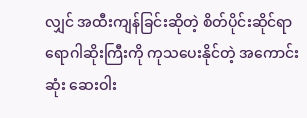လျှင် အထီးကျန်ခြင်းဆိုတဲ့ စိတ်ပိုင်းဆိုင်ရာ ရောဂါဆိုးကြီးကို ကုသပေးနိုင်တဲ့ အကောင်းဆုံး ဆေးဝါး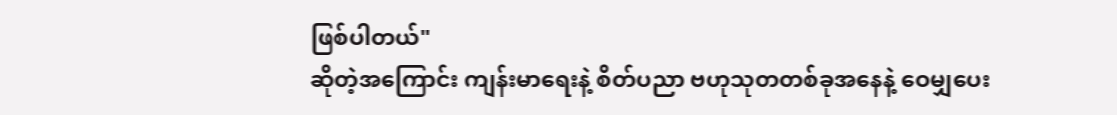ဖြစ်ပါတယ်"
ဆိုတဲ့အကြောင်း ကျန်းမာရေးနဲ့ စိတ်ပညာ ဗဟုသုတတစ်ခုအနေနဲ့ ဝေမျှပေး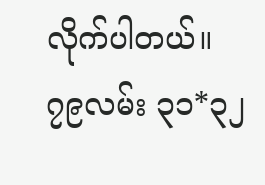လိုက်ပါတယ်။
၇၉လမ်း ၃၁*၃၂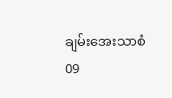ချမ်းအေးသာစံ
09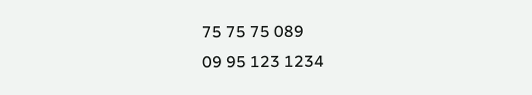75 75 75 089
09 95 123 1234